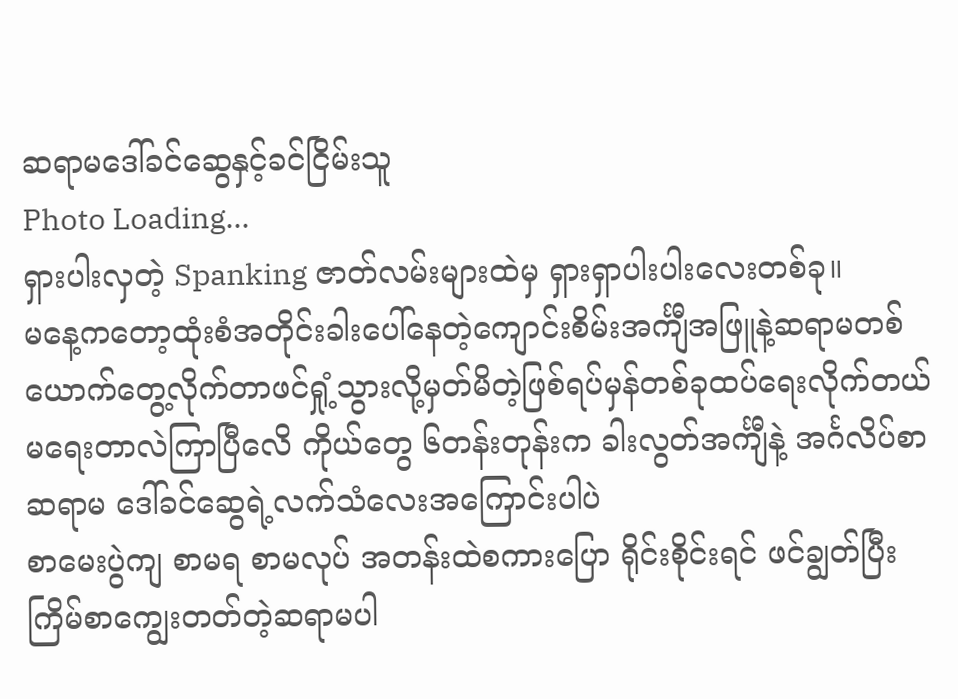ဆရာမဒေါ်ခင်ဆွေနှင့်ခင်ငြိမ်းသူ
Photo Loading...
ရှားပါးလှတဲ့ Spanking ဇာတ်လမ်းများထဲမှ ရှားရှာပါးပါးလေးတစ်ခု။
မနေ့ကတော့ထုံးစံအတိုင်းခါးပေါ်နေတဲ့ကျောင်းစိမ်းအင်္ကျီအဖြူနဲ့ဆရာမတစ်ယောက်တွေ့လိုက်တာဖင်ရှုံ့သွားလို့မှတ်မိတဲ့ဖြစ်ရပ်မှန်တစ်ခုထပ်ရေးလိုက်တယ် မရေးတာလဲကြာပြီလေိ ကိုယ်တွေ ၆တန်းတုန်းက ခါးလွတ်အင်္ကျီနဲ့ အင်္ဂလိပ်စာဆရာမ ဒေါ်ခင်ဆွေရဲ့လက်သံလေးအကြောင်းပါပဲ
စာမေးပွဲကျ စာမရ စာမလုပ် အတန်းထဲစကားပြော ရိုင်းစိုင်းရင် ဖင်ချွတ်ပြီးကြိမ်စာကျွေးတတ်တဲ့ဆရာမပါ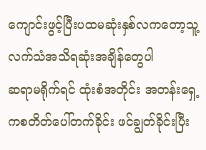ကျောင်းဖွင့်ပြီးပထမဆုံးနှစ်လကတော့သူ့လက်သံအသိရဆုံးအချိန်တွေပါ
ဆရာမရိုက်ရင် ထုံးစံအတိုင်း အတန်းရှေ့ကစတိတ်ပေါ်တက်ခိုင်း ဖင်ချွတ်ခိုင်းပြီး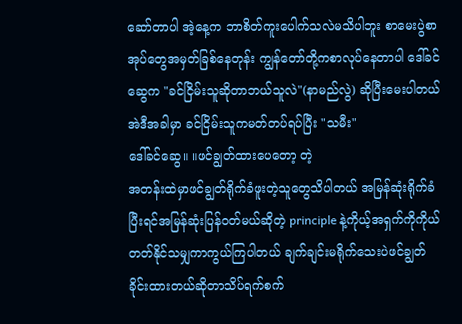ဆော်တာပါ အဲ့နေ့က ဘာစိတ်ကူးပေါက်သလဲမသိပါဘူး စာမေးပွဲစာအုပ်တွေအမှတ်ခြစ်နေတုန်း ကျွန်တော်တို့ကစာလုပ်နေတာပါ ဒေါ်ခင်ဆွေက "ခင်ငြိမ်းသူဆိုတာဘယ်သူလဲ"(နာမည်လွဲ) ဆိုပြီးမေးပါတယ်
အဲဒီအခါမှာ ခင်ငြိမ်းသူကမတ်တပ်ရပ်ပြီး "သမီး"
ဒေါ်ခင်ဆွေ။ ။ဖင်ချွတ်ထားပေတော့ တဲ့
အတန်းထဲမှာဖင်ချွတ်ရိုက်ခံဖူးတဲ့သူတွေသိပါတယ် အမြန်ဆုံးရိုက်ခံပြီးရင်အမြန်ဆုံးပြန်ဝတ်မယ်ဆိုတဲ့ principle နဲ့ကိုယ့်အရှက်ကိုကိုယ်တတ်နိုင်သမျှကာကွယ်ကြပါတယ် ချက်ချင်းမရိုက်သေးပဲဖင်ချွတ်ခိုင်းထားတယ်ဆိုတာသိပ်ရက်စက်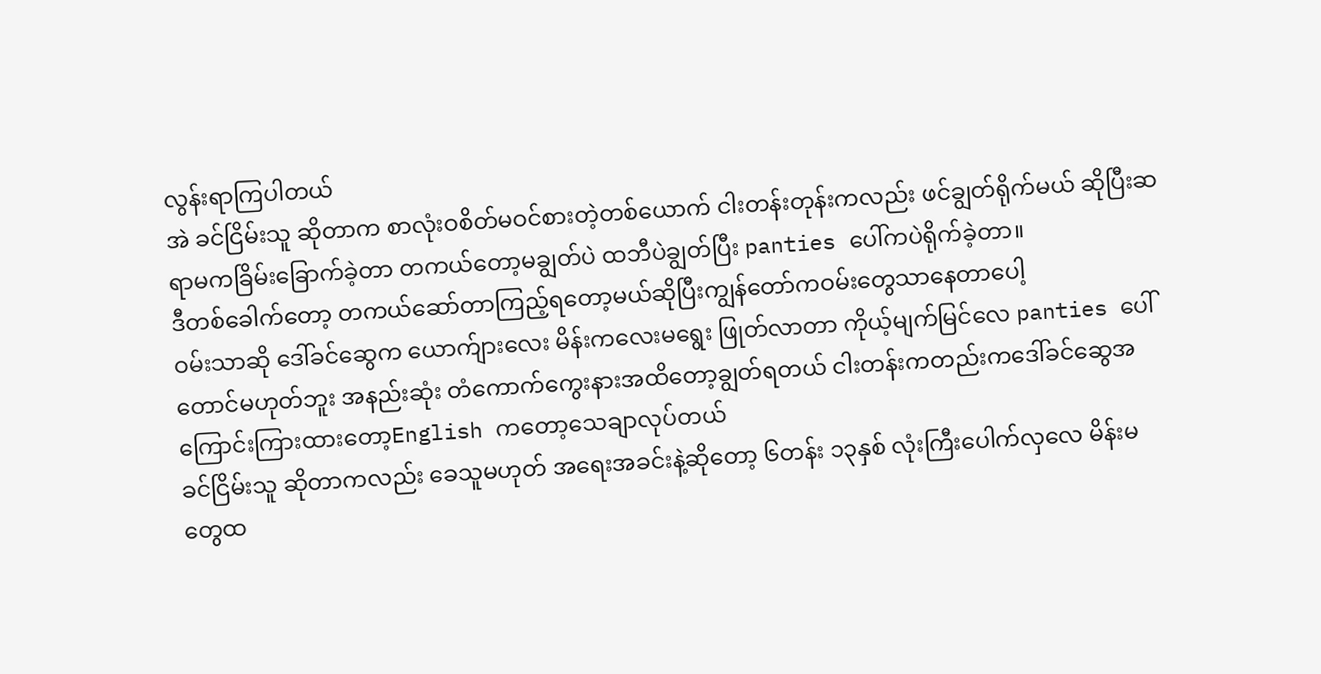လွန်းရာကြပါတယ်
အဲ ခင်ငြိမ်းသူ ဆိုတာက စာလုံးဝစိတ်မဝင်စားတဲ့တစ်ယောက် ငါးတန်းတုန်းကလည်း ဖင်ချွတ်ရိုက်မယ် ဆိုပြီးဆရာမကခြိမ်းခြောက်ခဲ့တာ တကယ်တော့မချွတ်ပဲ ထဘီပဲချွတ်ပြီး panties ပေါ်ကပဲရိုက်ခဲ့တာ။
ဒီတစ်ခေါက်တော့ တကယ်ဆော်တာကြည့်ရတော့မယ်ဆိုပြီးကျွန်တော်ကဝမ်းတွေသာနေတာပေါ့
ဝမ်းသာဆို ဒေါ်ခင်ဆွေက ယောက်ျားလေး မိန်းကလေးမရွေး ဖြုတ်လာတာ ကိုယ့်မျက်မြင်လေ panties ပေါ်တောင်မဟုတ်ဘူး အနည်းဆုံး တံကောက်ကွေးနားအထိတော့ချွတ်ရတယ် ငါးတန်းကတည်းကဒေါ်ခင်ဆွေအကြောင်းကြားထားတော့English ကတော့သေချာလုပ်တယ်
ခင်ငြိမ်းသူ ဆိုတာကလည်း ခေသူမဟုတ် အရေးအခင်းနဲ့ဆိုတော့ ၆တန်း ၁၃နှစ် လုံးကြီးပေါက်လှလေ မိန်းမတွေထ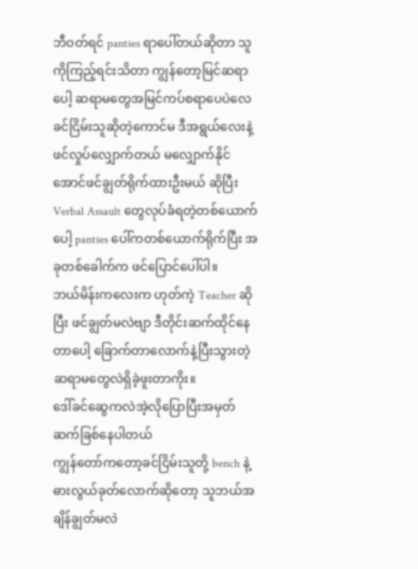ဘီဝတ်ရင် panties ရာပေါ်တယ်ဆိုတာ သူကိုကြည့်ရင်းသိတာ ကျွန်တော့မြင်ဆရာပေါ့ ဆရာမတွေအမြင်ကပ်စရာပေပဲလေ ခင်ငြိမ်းသူဆိုတဲ့ကောင်မ ဒီအရွယ်လေးနဲ့ဖင်လှုပ်လျှောက်တယ် မလျှောက်နိုင်အောင်ဖင်ချွတ်ရိုက်ထားဦးမယ် ဆိုပြီး Verbal Assault တွေလုပ်ခံရတဲ့တစ်ယောက်ပေါ့ panties ပေါ်ကတစ်ယောက်ရိုက်ပြီး အခုတစ်ခေါက်က ဖင်ပြောင်ပေါ်ပါ။
ဘယ်မိန်းကလေးက ဟုတ်ကဲ့ Teacher ဆိုပြီး ဖင်ချွတ်မလဲဗျာ ဒီတိုင်းဆက်ထိုင်နေတာပေါ့ ခြောက်တာလောက်နဲ့ပြီးသွားတဲ့ဆရာမတွေလဲရှိခဲ့ဖူးတာကိုး။
ဒေါ်ခင်ဆွေကလဲအဲ့လိုပြောပြီးအမှတ်ဆက်ခြစ်နေပါတယ်
ကျွန်တော်ကတော့ခင်ငြိမ်းသူတို့ bench နဲ့ဓားလွယ်ခုတ်လောက်ဆိုတော့ သူဘယ်အချိန်ချွတ်မလဲ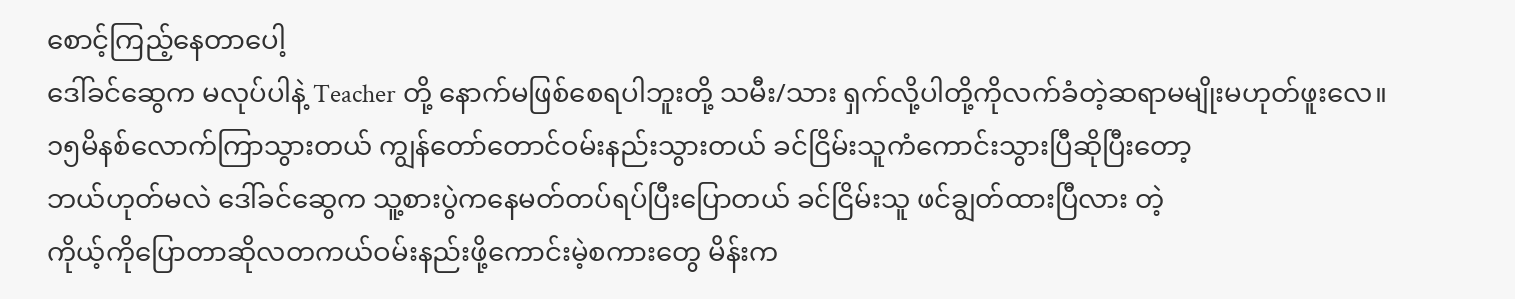စောင့်ကြည့်နေတာပေါ့
ဒေါ်ခင်ဆွေက မလုပ်ပါနဲ့ Teacher တို့ နောက်မဖြစ်စေရပါဘူးတို့ သမီး/သား ရှက်လို့ပါတို့ကိုလက်ခံတဲ့ဆရာမမျိုးမဟုတ်ဖူးလေ။
၁၅မိနစ်လောက်ကြာသွားတယ် ကျွန်တော်တောင်ဝမ်းနည်းသွားတယ် ခင်ငြိမ်းသူကံကောင်းသွားပြီဆိုပြီးတော့
ဘယ်ဟုတ်မလဲ ဒေါ်ခင်ဆွေက သူ့စားပွဲကနေမတ်တပ်ရပ်ပြီးပြောတယ် ခင်ငြိမ်းသူ ဖင်ချွတ်ထားပြီလား တဲ့
ကိုယ့်ကိုပြောတာဆိုလတကယ်ဝမ်းနည်းဖို့ကောင်းမဲ့စကားတွေ မိန်းက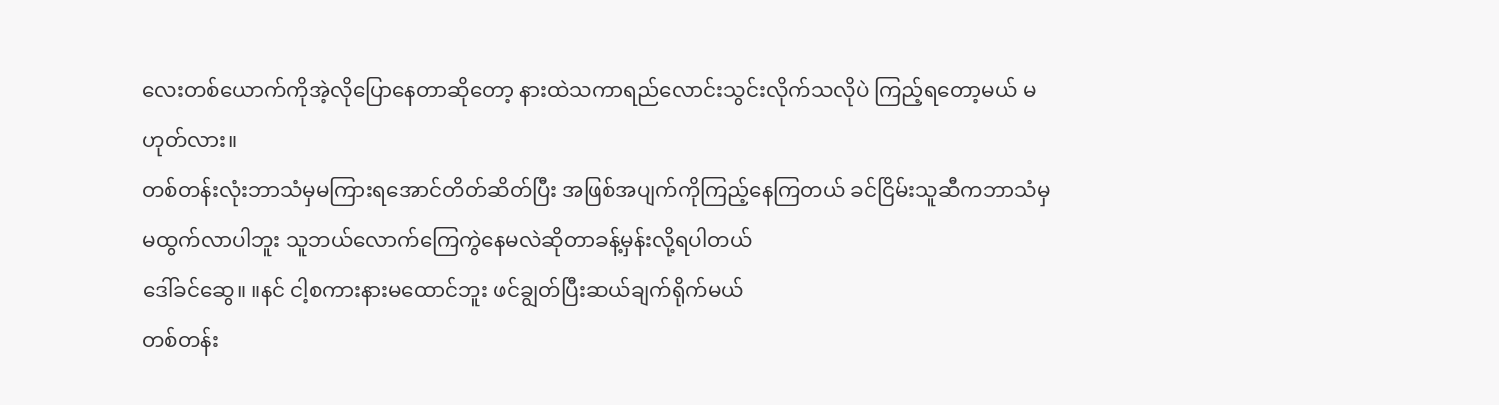လေးတစ်ယောက်ကိုအဲ့လိုပြောနေတာဆိုတော့ နားထဲသကာရည်လောင်းသွင်းလိုက်သလိုပဲ ကြည့်ရတော့မယ် မဟုတ်လား။
တစ်တန်းလုံးဘာသံမှမကြားရအောင်တိတ်ဆိတ်ပြီး အဖြစ်အပျက်ကိုကြည့်နေကြတယ် ခင်ငြိမ်းသူဆီကဘာသံမှမထွက်လာပါဘူး သူဘယ်လောက်ကြေကွဲနေမလဲဆိုတာခန့်မှန်းလို့ရပါတယ်
ဒေါ်ခင်ဆွေ။ ။နင် ငါ့စကားနားမထောင်ဘူး ဖင်ချွတ်ပြီးဆယ်ချက်ရိုက်မယ်
တစ်တန်း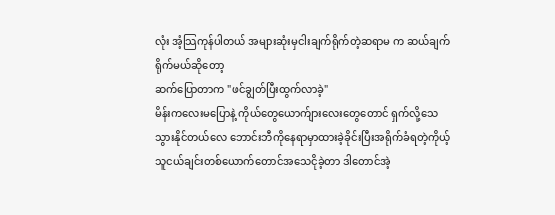လုံး အံ့သြကုန်ပါတယ် အများဆုံးမှငါးချက်ရိုက်တဲ့ဆရာမ က ဆယ်ချက်ရိုက်မယ်ဆိုတော့
ဆက်ပြောတာက "ဖင်ချွတ်ပြီးထွက်လာခဲ့"
မိန်းကလေးမပြောနဲ့ ကိုယ်တွေယောက်ျားလေးတွေတောင် ရှက်လို့သေသွားနိုင်တယ်လေ ဘောင်းဘီကိုနေရာမှာထားခဲ့ခိုင်းပြီးအရိုက်ခံရတဲ့ကိုယ့်သူငယ်ချင်းတစ်ယောက်တောင်အသေငိုခဲ့တာ ဒါတောင်အဲ့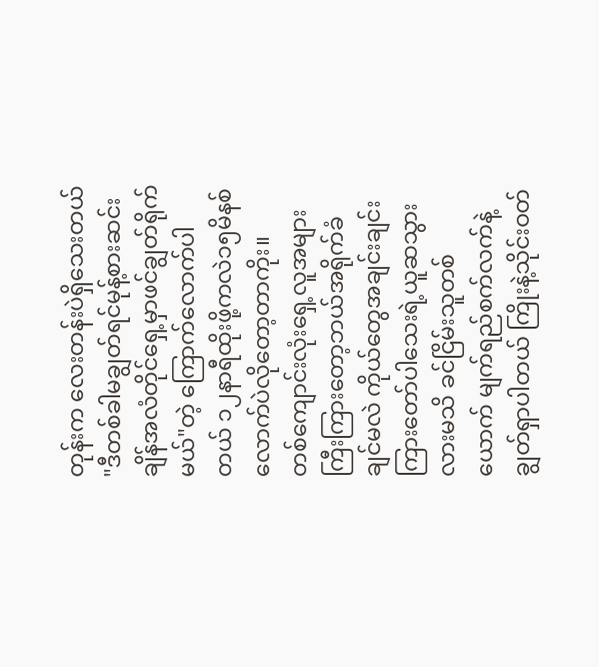တုန်းက လေးတန်းပဲရှိသေးတယ်
"ဒီတစ်ခါမချွတ်ရင်မုန့်စားဆင်းချိန်အလံတိုင်ရှေ့မှာဖင်ချွတ်ရိုက်မယ်"တဲ့ ကြောက်လောက်ပါတယ် ၁၂နာရီထိုးဖို့ကလဲ၁၅မိနစ်လောက်ပဲလိုတော့တာကိုး။
တစ်ကျောင်းလုံးရှေ့လူအများကြီးကြားတော့ဘယ်အရိုက်ခံချင်မလဲ ကိုယ်တွေအချင်းချင်းကြားတော်ပါသေးရဲ့ယူဆသွားလားမသိ ခင်ငြိမ်းသူတစ်ယောက် မျက်ရည်စက်လက်နဲ့ချွတ်ရှာပါတယ် ကြိုးနဲ့သိုင်းဝတ်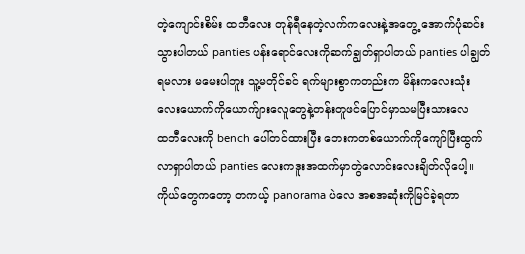တဲ့ကျောင်းစိမ်း ထဘီလေး တုန်ရီနေတဲ့လက်ကလေးနဲ့အတွေ့ အောက်ပုံဆင်းသွားပါတယ် panties ပန်းရောင်လေးကိုဆက်ချွတ်ရှာပါတယ် panties ပါချွတ်ရမလား မမေးပါဘူး သူ့မတိုင်ခင် ရက်များစွာကတည်းက မိန်းကလေးသုံးလေးယောက်ကိုယောက်ျားလေူတွေနဲ့တန်းတူဖင်ပြောင်မှာသမပြီးသားလေ
ထဘီလေးကို bench ပေါ်တင်ထားပြီး ဘေးကတစ်ယောက်ကိုကျော်ပြီးထွက်လာရှာပါတယ် panties လေးကဒူးအထက်မှာတွဲလောင်းလေးချိတ်လိုပေါ့။
ကိုယ်တွေကတော့ တကယ့် panorama ပဲလေ အစအဆုံးကိုမြင်ခဲ့ရတာ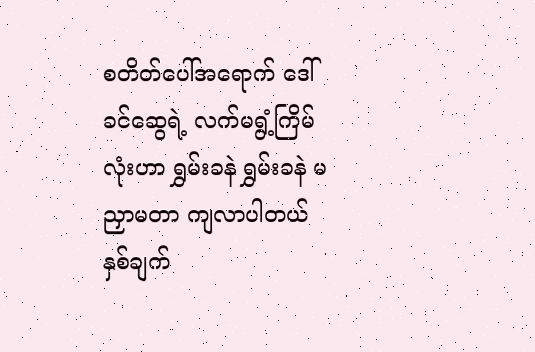စတိတ်ပေါ်အရောက် ဒေါ်ခင်ဆွေရဲ့ လက်မရွံ့ကြိမ်လုံးဟာ ရွှမ်းခနဲ ရွှမ်းခနဲ မညှာမတာ ကျလာပါတယ် နှစ်ချက်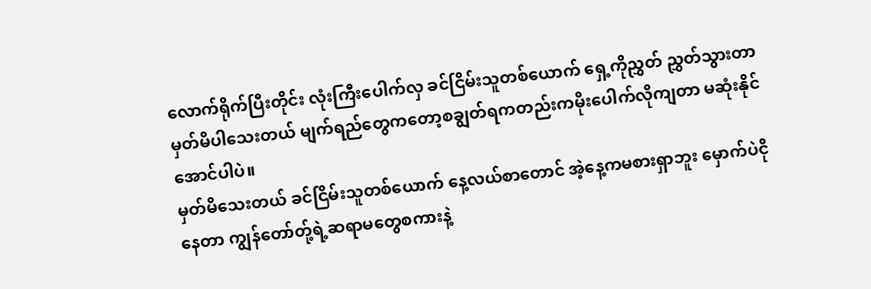လောက်ရိုက်ပြီးတိုင်း လုံးကြီးပေါက်လှ ခင်ငြိမ်းသူတစ်ယောက် ရှေ့ကိုညွှတ် ညွှတ်သွားတာမှတ်မိပါသေးတယ် မျက်ရည်တွေကတော့စချွတ်ရကတည်းကမိုးပေါက်လိုကျတာ မဆုံးနိုင်အောင်ပါပဲ။
မှတ်မိသေးတယ် ခင်ငြိမ်းသူတစ်ယောက် နေ့လယ်စာတောင် အဲ့နေ့ကမစားရှာဘူး မှောက်ပဲငိုနေတာ ကျွန်တော်တ်ု့ရဲ့ဆရာမတွေစကားနဲ့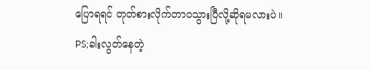ပြောရရင် တုတ်စားလိုက်တာဝသွားပြီလို့ဆိုရမလားပဲ။
PS;ခါးလွတ်နေတဲ့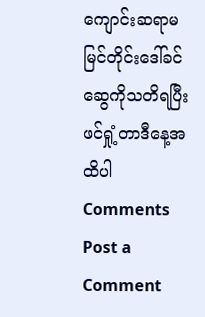ကျောင်းဆရာမမြင်တိုင်းဒေါ်ခင်ဆွေကိုသတိရပြီးဖင်ရှုံ့တာဒီနေ့အထိပါ
Comments
Post a Comment